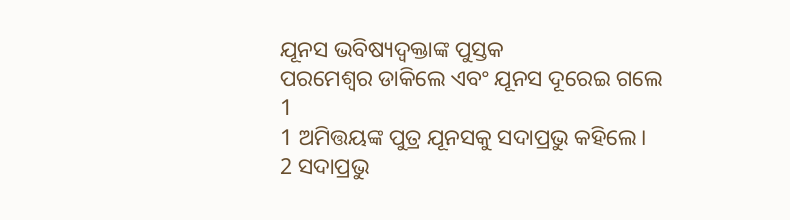ଯୂନସ ଭବିଷ୍ୟଦ୍ବକ୍ତାଙ୍କ ପୁସ୍ତକ
ପରମେଶ୍ୱର ଡାକିଲେ ଏବଂ ଯୂନସ ଦୂରେଇ ଗଲେ
1
1 ଅମିତ୍ତୟଙ୍କ ପୁତ୍ର ଯୂନସକୁ ସଦାପ୍ରଭୁ କହିଲେ।
2 ସଦାପ୍ରଭୁ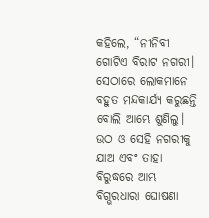କହିଲେ, “ନୀନିବୀ ଗୋଟିଏ ବିରାଟ ନଗରୀ। ସେଠାରେ ଲୋକମାନେ ବହୁତ ମନ୍ଦକାର୍ଯ୍ୟ କରୁଛନ୍ତି ବୋଲି ଆମ୍ଭେ ଶୁଣିଲୁ। ଉଠ ଓ ସେହି ନଗରୀକୁ ଯାଅ ଏବଂ ତାହା ବିରୁଦ୍ଧରେ ଆମ୍ଭ ବିଗ୍ଭରଧାରା ଘୋଷଣା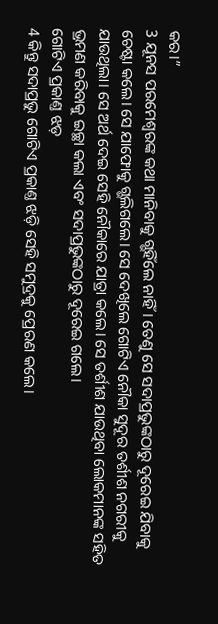କର।”
3 ଯୂନସ ପରମେଶ୍ୱରଙ୍କ କଥା ମାନିବାକୁ ଗ୍ଭହିଁଲେ ନାହିଁ। ତେଣୁ ସେ ସଦାପ୍ରଭୁଙ୍କଠାରୁ ଦୂରେଇ ଯିବାକୁ ଚେଷ୍ଟା କଲେ। ସେ ଯାଫୋକୁ ଗ୍ଭଲିଗଲେ। ସେ ଦେଖିଲେ ଗୋଟିଏ ନୌକା ସୁଦୂର ତର୍ଶୀଶ ନଗରୀକୁ ଯାଉଥିଲା। ସେ ଅର୍ଥ ଦେଇ ସେହି ନୌକାରେ ଯାତ୍ରା କଲେ। ସେ ତର୍ଶୀଶ ଯାଉଥିବା ଲୋକମାନଙ୍କ ସହିତ ଭ୍ରମଣ କରିବାକୁ ଇଚ୍ଛା କଲା ଏବଂ ସଦାପ୍ରଭୁଙ୍କଠାରୁ ଦୂରେଇ ଗଲେ।
ଗୋଟିଏ ପ୍ରକାଣ୍ତ ଝଡ଼
4 କିନ୍ତୁ ସଦାପ୍ରଭୁ ଗୋଟିଏ ପ୍ରକାଣ୍ତ ଝଡ଼ି ସେହି ସମୁଦ୍ରକୁ ପ୍ରେରଣ କଲେ।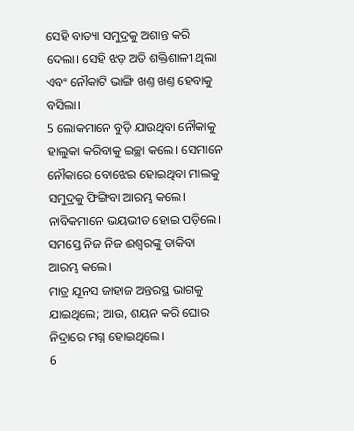ସେହି ବାତ୍ୟା ସମୁଦ୍ରକୁ ଅଶାନ୍ତ କରି ଦେଲା। ସେହି ଝଡ଼ ଅତି ଶକ୍ତିଶାଳୀ ଥିଲା ଏବଂ ନୌକାଟି ଭାଙ୍ଗି ଖଣ୍ତ ଖଣ୍ତ ହେବାକୁ ବସିଲା।
5 ଲୋକମାନେ ବୁଡ଼ି ଯାଉଥିବା ନୌକାକୁ ହାଲୁକା କରିବାକୁ ଇଚ୍ଛା କଲେ। ସେମାନେ ନୌକାରେ ବୋଝେଇ ହୋଇଥିବା ମାଲକୁ ସମୁଦ୍ରକୁ ଫିଙ୍ଗିବା ଆରମ୍ଭ କଲେ। ନାବିକମାନେ ଭୟଭୀତ ହୋଇ ପଡ଼ିଲେ। ସମସ୍ତେ ନିଜ ନିଜ ଈଶ୍ୱରଙ୍କୁ ଡାକିବା ଆରମ୍ଭ କଲେ।
ମାତ୍ର ଯୂନସ ଜାହାଜ ଅନ୍ତରସ୍ଥ ଭାଗକୁ ଯାଇଥିଲେ; ଆଉ, ଶୟନ କରି ଘୋର ନିଦ୍ରାରେ ମଗ୍ନ ହୋଇଥିଲେ।
6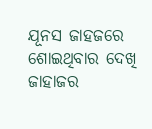ଯୂନସ ଜାହଜରେ ଶୋଇଥିବାର ଦେଖି ଜାହାଜର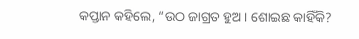କପ୍ତାନ କହିଲେ, “ଉଠ ଜାଗ୍ରତ ହୁଅ। ଶୋଇଛ କାହିଁକି?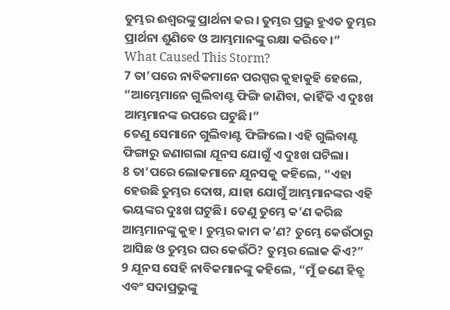ତୁମ୍ଭର ଈଶ୍ୱରଙ୍କୁ ପ୍ରାର୍ଥନା କର। ତୁମ୍ଭର ପ୍ରଭୁ ହୁଏତ ତୁମ୍ଭର ପ୍ରାର୍ଥନା ଶୁଣିବେ ଓ ଆମ୍ଭମାନଙ୍କୁ ରକ୍ଷା କରିବେ।”
What Caused This Storm?
7 ତା’ପରେ ନାବିକମାନେ ପରସ୍ପର କୁହାକୁହି ହେଲେ, “ଆମ୍ଭେମାନେ ଗୁଲିବାଣ୍ଟ ଫିଙ୍ଗି ଜାଣିବା, କାହିଁକି ଏ ଦୁଃଖ ଆମ୍ଭମାନଙ୍କ ଉପରେ ଘଟୁଛି।”
ତେଣୁ ସେମାନେ ଗୁଲିବାଣ୍ଟ ଫିଙ୍ଗିଲେ। ଏହି ଗୁଲିବାଣ୍ଟ ଫିଙ୍ଗାରୁ ଜଣାଗଲା ଯୂନସ ଯୋଗୁଁ ଏ ଦୁଃଖ ଘଟିଲା।
8 ତା’ପରେ ଲୋକମାନେ ଯୂନସକୁ କହିଲେ, “ଏହା ହେଉଛି ତୁମ୍ଭର ଦୋଷ, ଯାହା ଯୋଗୁଁ ଆମ୍ଭମାନଙ୍କର ଏହି ଭୟଙ୍କର ଦୁଃଖ ଘଟୁଛି। ତେଣୁ ତୁମ୍ଭେ କ’ଣ କରିଛ ଆମ୍ଭମାନଙ୍କୁ କୁହ। ତୁମ୍ଭର କାମ କ’ଣ? ତୁମ୍ଭେ କେଉଁଠାରୁ ଆସିଛ ଓ ତୁମ୍ଭର ଘର କେଉଁଠି? ତୁମ୍ଭର ଲୋକ କିଏ?”
9 ଯୂନସ ସେହି ନାବିକମାନଙ୍କୁ କହିଲେ, “ମୁଁ ଜଣେ ହିବ୍ରୁ ଏବଂ ସଦାପ୍ରଭୁଙ୍କୁ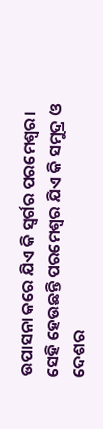ଉପାସନା କରେ ଯିଏ କି ସ୍ୱର୍ଗର ପରମେଶ୍ୱର। ସେହି ହେଉଛନ୍ତି ପରମେଶ୍ୱର ଯିଏ କି ସମୁଦ୍ର ଓ ଦେଶର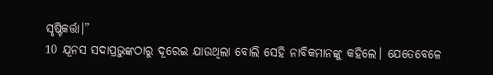ସୃଷ୍ଟିକର୍ତ୍ତା।”
10 ଯୂନସ ସଦାପ୍ରଭୁଙ୍କଠାରୁ ଦୂରେଇ ଯାଉଥିଲା ବୋଲି ସେହି ନାବିକମାନଙ୍କୁ କହିଲେ। ଯେତେବେଳେ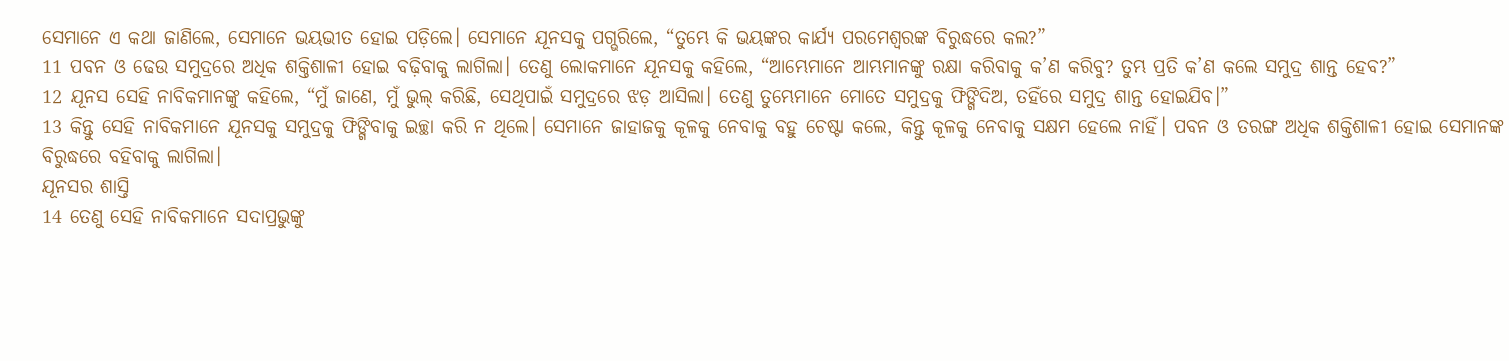ସେମାନେ ଏ କଥା ଜାଣିଲେ, ସେମାନେ ଭୟଭୀତ ହୋଇ ପଡ଼ିଲେ। ସେମାନେ ଯୂନସକୁ ପଗ୍ଭରିଲେ, “ତୁମ୍ଭେ କି ଭୟଙ୍କର କାର୍ଯ୍ୟ ପରମେଶ୍ୱରଙ୍କ ବିରୁଦ୍ଧରେ କଲ?”
11 ପବନ ଓ ଢେଉ ସମୁଦ୍ରରେ ଅଧିକ ଶକ୍ତିଶାଳୀ ହୋଇ ବଢ଼ିବାକୁ ଲାଗିଲା। ତେଣୁ ଲୋକମାନେ ଯୂନସକୁ କହିଲେ, “ଆମ୍ଭେମାନେ ଆମ୍ଭମାନଙ୍କୁ ରକ୍ଷା କରିବାକୁ କ’ଣ କରିବୁ? ତୁମ୍ଭ ପ୍ରତି କ’ଣ କଲେ ସମୁଦ୍ର ଶାନ୍ତ ହେବ?”
12 ଯୂନସ ସେହି ନାବିକମାନଙ୍କୁ କହିଲେ, “ମୁଁ ଜାଣେ, ମୁଁ ଭୁଲ୍ କରିଛି, ସେଥିପାଇଁ ସମୁଦ୍ରରେ ଝଡ଼ ଆସିଲା। ତେଣୁ ତୁମ୍ଭେମାନେ ମୋତେ ସମୁଦ୍ରକୁ ଫିଙ୍ଗିଦିଅ, ତହିଁରେ ସମୁଦ୍ର ଶାନ୍ତ ହୋଇଯିବ।”
13 କିନ୍ତୁ ସେହି ନାବିକମାନେ ଯୂନସକୁ ସମୁଦ୍ରକୁ ଫିଙ୍ଗିବାକୁ ଇଚ୍ଛା କରି ନ ଥିଲେ। ସେମାନେ ଜାହାଜକୁ କୂଳକୁ ନେବାକୁ ବହୁ ଚେଷ୍ଟା କଲେ, କିନ୍ତୁ କୂଳକୁ ନେବାକୁ ସକ୍ଷମ ହେଲେ ନାହିଁ। ପବନ ଓ ତରଙ୍ଗ ଅଧିକ ଶକ୍ତିଶାଳୀ ହୋଇ ସେମାନଙ୍କ ବିରୁଦ୍ଧରେ ବହିବାକୁ ଲାଗିଲା।
ଯୂନସର ଶାସ୍ତି
14 ତେଣୁ ସେହି ନାବିକମାନେ ସଦାପ୍ରଭୁଙ୍କୁ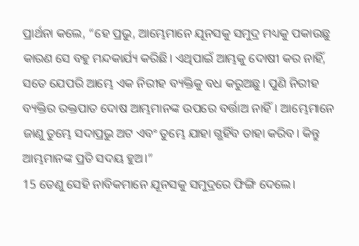ପ୍ରାର୍ଥନା କଲେ, “ହେ ପ୍ରଭୁ, ଆମ୍ଭେମାନେ ଯୂନସକୁ ସମୁଦ୍ର ମଧ୍ୟକୁ ପକାଉଛୁ କାରଣ ସେ ବହୁ ମନ୍ଦକାର୍ଯ୍ୟ କରିଛି। ଏଥିପାଇଁ ଆମ୍ଭକୁ ଦୋଷୀ କର ନାହିଁ, ସତେ ଯେପରି ଆମ୍ଭେ ଏକ ନିରୀହ ବ୍ୟକ୍ତିକୁ ବଧ କରୁଅଛୁ। ପୁଣି ନିରୀହ ବ୍ୟକ୍ତିର ରକ୍ତପାତ ଦୋଷ ଆମ୍ଭମାନଙ୍କ ଉପରେ ବର୍ତ୍ତାଅ ନାହିଁ। ଆମ୍ଭେମାନେ ଜାଣୁ ତୁମ୍ଭେ ସଦାପ୍ରଭୁ ଅଟ ଏବଂ ତୁମ୍ଭେ ଯାହା ଗ୍ଭହିଁବ ତାହା କରିବ। କିନ୍ତୁ ଆମ୍ଭମାନଙ୍କ ପ୍ରତି ସଦୟ ହୁଅ।”
15 ତେଣୁ ସେହି ନାବିକମାନେ ଯୂନସକୁ ସମୁଦ୍ରରେ ଫିଙ୍ଗି ଦେଲେ।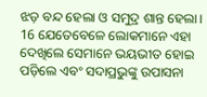ଝଡ଼ ବନ୍ଦ ହେଲା ଓ ସମୁଦ୍ର ଶାନ୍ତ ହେଲା।
16 ଯେତେବେଳେ ଲୋକମାନେ ଏହା ଦେଖିଲେ ସେମାନେ ଭୟଭୀତ ହୋଇ ପଡ଼ିଲେ ଏବଂ ସଦାପ୍ରଭୁଙ୍କୁ ଉପାସନା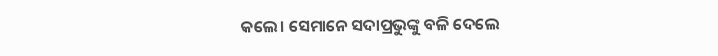କଲେ। ସେମାନେ ସଦାପ୍ରଭୁଙ୍କୁ ବଳି ଦେଲେ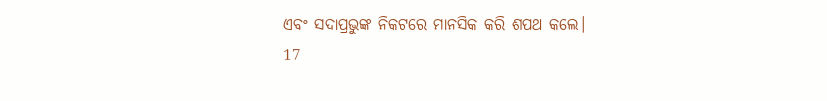ଏବଂ ସଦାପ୍ରଭୁଙ୍କ ନିକଟରେ ମାନସିକ କରି ଶପଥ କଲେ।
17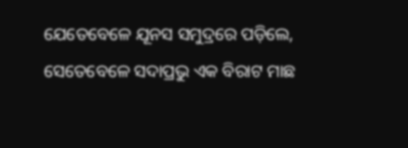ଯେତେବେଳେ ଯୂନସ ସମୁଦ୍ରରେ ପଡ଼ିଲେ, ସେତେବେଳେ ସଦାପ୍ରଭୁ ଏକ ବିରାଟ ମାଛ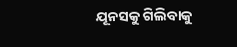ଯୂନସକୁ ଗିଲିବାକୁ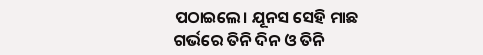ପଠାଇଲେ। ଯୂନସ ସେହି ମାଛ ଗର୍ଭରେ ତିନି ଦିନ ଓ ତିନି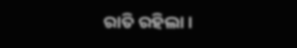ରାତି ରହିଲା।